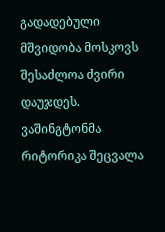გადადებული მშვიდობა მოსკოვს შესაძლოა ძვირი დაუჯდეს. ვაშინგტონმა რიტორიკა შეცვალა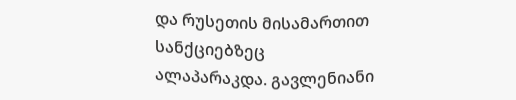და რუსეთის მისამართით სანქციებზეც ალაპარაკდა. გავლენიანი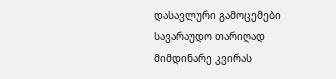დასავლური გამოცემები სავარაუდო თარიღად მიმდინარე კვირას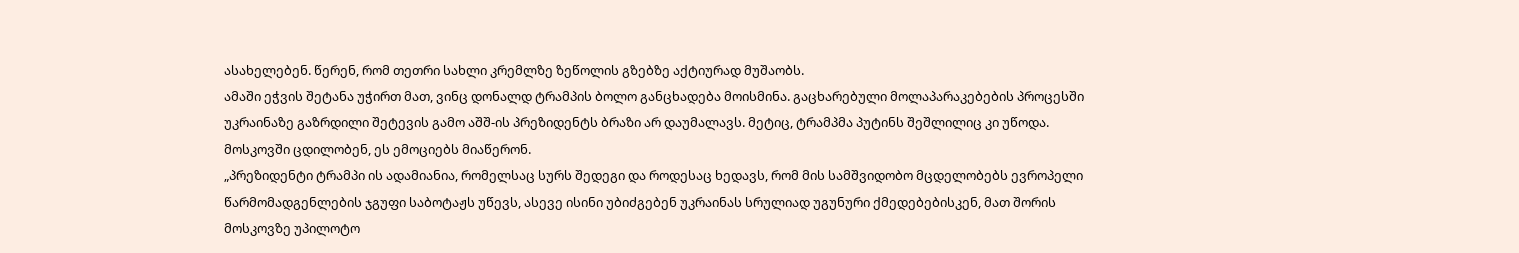ასახელებენ. წერენ, რომ თეთრი სახლი კრემლზე ზეწოლის გზებზე აქტიურად მუშაობს.
ამაში ეჭვის შეტანა უჭირთ მათ, ვინც დონალდ ტრამპის ბოლო განცხადება მოისმინა. გაცხარებული მოლაპარაკებების პროცესში უკრაინაზე გაზრდილი შეტევის გამო აშშ-ის პრეზიდენტს ბრაზი არ დაუმალავს. მეტიც, ტრამპმა პუტინს შეშლილიც კი უწოდა. მოსკოვში ცდილობენ, ეს ემოციებს მიაწერონ.
„პრეზიდენტი ტრამპი ის ადამიანია, რომელსაც სურს შედეგი და როდესაც ხედავს, რომ მის სამშვიდობო მცდელობებს ევროპელი წარმომადგენლების ჯგუფი საბოტაჟს უწევს, ასევე ისინი უბიძგებენ უკრაინას სრულიად უგუნური ქმედებებისკენ, მათ შორის მოსკოვზე უპილოტო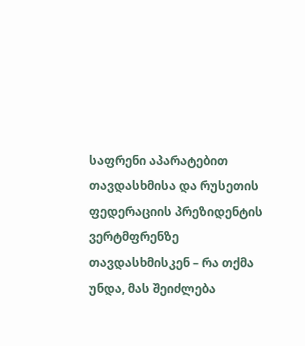საფრენი აპარატებით თავდასხმისა და რუსეთის ფედერაციის პრეზიდენტის ვერტმფრენზე თავდასხმისკენ – რა თქმა უნდა, მას შეიძლება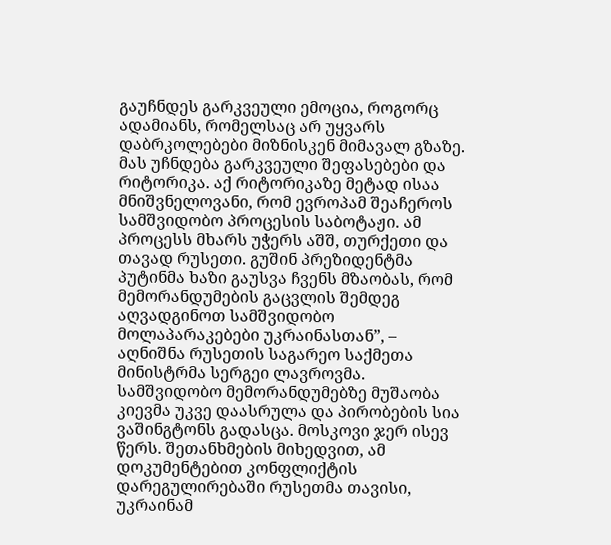გაუჩნდეს გარკვეული ემოცია, როგორც ადამიანს, რომელსაც არ უყვარს დაბრკოლებები მიზნისკენ მიმავალ გზაზე. მას უჩნდება გარკვეული შეფასებები და რიტორიკა. აქ რიტორიკაზე მეტად ისაა მნიშვნელოვანი, რომ ევროპამ შეაჩეროს სამშვიდობო პროცესის საბოტაჟი. ამ პროცესს მხარს უჭერს აშშ, თურქეთი და თავად რუსეთი. გუშინ პრეზიდენტმა პუტინმა ხაზი გაუსვა ჩვენს მზაობას, რომ მემორანდუმების გაცვლის შემდეგ აღვადგინოთ სამშვიდობო მოლაპარაკებები უკრაინასთან”, – აღნიშნა რუსეთის საგარეო საქმეთა მინისტრმა სერგეი ლავროვმა.
სამშვიდობო მემორანდუმებზე მუშაობა კიევმა უკვე დაასრულა და პირობების სია ვაშინგტონს გადასცა. მოსკოვი ჯერ ისევ წერს. შეთანხმების მიხედვით, ამ დოკუმენტებით კონფლიქტის დარეგულირებაში რუსეთმა თავისი, უკრაინამ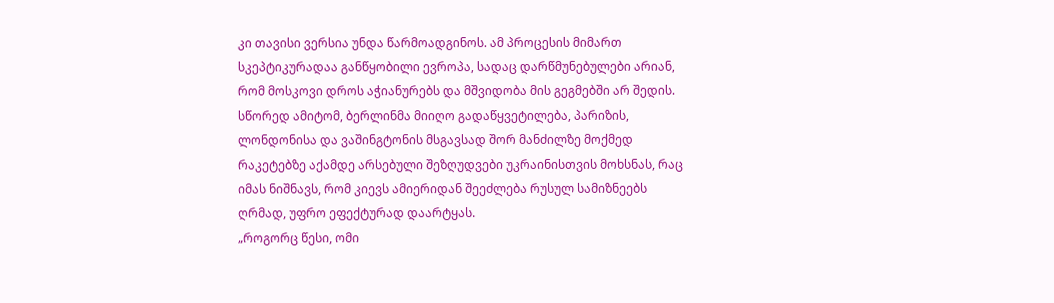კი თავისი ვერსია უნდა წარმოადგინოს. ამ პროცესის მიმართ სკეპტიკურადაა განწყობილი ევროპა, სადაც დარწმუნებულები არიან, რომ მოსკოვი დროს აჭიანურებს და მშვიდობა მის გეგმებში არ შედის. სწორედ ამიტომ, ბერლინმა მიიღო გადაწყვეტილება, პარიზის, ლონდონისა და ვაშინგტონის მსგავსად შორ მანძილზე მოქმედ რაკეტებზე აქამდე არსებული შეზღუდვები უკრაინისთვის მოხსნას, რაც იმას ნიშნავს, რომ კიევს ამიერიდან შეეძლება რუსულ სამიზნეებს ღრმად, უფრო ეფექტურად დაარტყას.
„როგორც წესი, ომი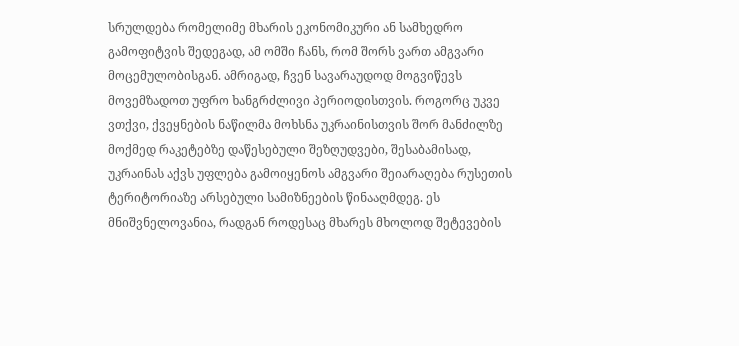სრულდება რომელიმე მხარის ეკონომიკური ან სამხედრო გამოფიტვის შედეგად, ამ ომში ჩანს, რომ შორს ვართ ამგვარი მოცემულობისგან. ამრიგად, ჩვენ სავარაუდოდ მოგვიწევს მოვემზადოთ უფრო ხანგრძლივი პერიოდისთვის. როგორც უკვე ვთქვი, ქვეყნების ნაწილმა მოხსნა უკრაინისთვის შორ მანძილზე მოქმედ რაკეტებზე დაწესებული შეზღუდვები, შესაბამისად, უკრაინას აქვს უფლება გამოიყენოს ამგვარი შეიარაღება რუსეთის ტერიტორიაზე არსებული სამიზნეების წინააღმდეგ. ეს მნიშვნელოვანია, რადგან როდესაც მხარეს მხოლოდ შეტევების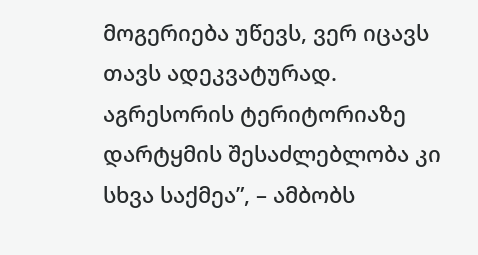მოგერიება უწევს, ვერ იცავს თავს ადეკვატურად. აგრესორის ტერიტორიაზე დარტყმის შესაძლებლობა კი სხვა საქმეა”, – ამბობს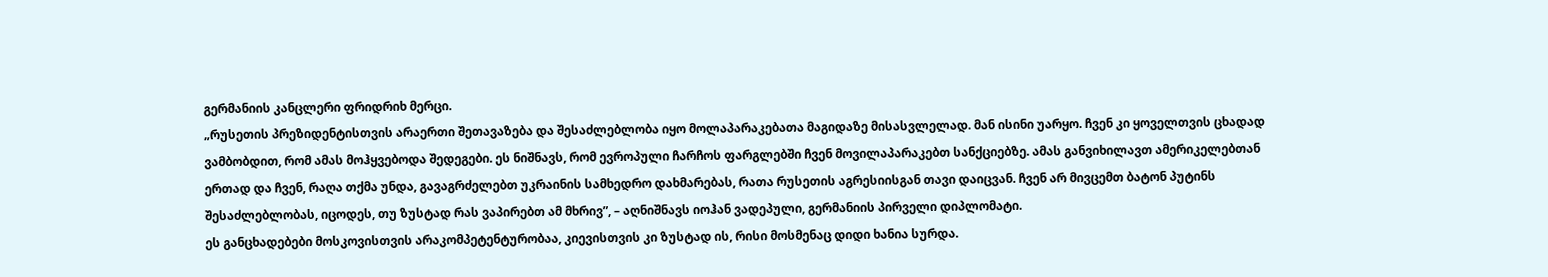გერმანიის კანცლერი ფრიდრიხ მერცი.
„რუსეთის პრეზიდენტისთვის არაერთი შეთავაზება და შესაძლებლობა იყო მოლაპარაკებათა მაგიდაზე მისასვლელად. მან ისინი უარყო. ჩვენ კი ყოველთვის ცხადად ვამბობდით, რომ ამას მოჰყვებოდა შედეგები. ეს ნიშნავს, რომ ევროპული ჩარჩოს ფარგლებში ჩვენ მოვილაპარაკებთ სანქციებზე. ამას განვიხილავთ ამერიკელებთან ერთად და ჩვენ, რაღა თქმა უნდა, გავაგრძელებთ უკრაინის სამხედრო დახმარებას, რათა რუსეთის აგრესიისგან თავი დაიცვან. ჩვენ არ მივცემთ ბატონ პუტინს შესაძლებლობას, იცოდეს, თუ ზუსტად რას ვაპირებთ ამ მხრივ”, – აღნიშნავს იოჰან ვადეპული, გერმანიის პირველი დიპლომატი.
ეს განცხადებები მოსკოვისთვის არაკომპეტენტურობაა, კიევისთვის კი ზუსტად ის, რისი მოსმენაც დიდი ხანია სურდა.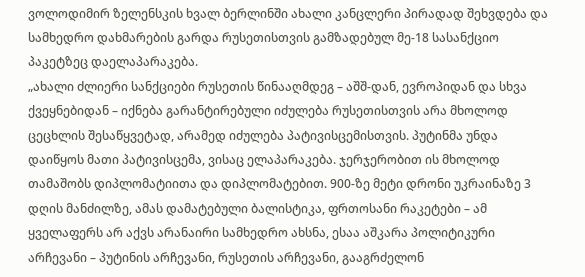ვოლოდიმირ ზელენსკის ხვალ ბერლინში ახალი კანცლერი პირადად შეხვდება და სამხედრო დახმარების გარდა რუსეთისთვის გამზადებულ მე-18 სასანქციო პაკეტზეც დაელაპარაკება.
„ახალი ძლიერი სანქციები რუსეთის წინააღმდეგ – აშშ-დან, ევროპიდან და სხვა ქვეყნებიდან – იქნება გარანტირებული იძულება რუსეთისთვის არა მხოლოდ ცეცხლის შესაწყვეტად, არამედ იძულება პატივისცემისთვის. პუტინმა უნდა დაიწყოს მათი პატივისცემა, ვისაც ელაპარაკება. ჯერჯერობით ის მხოლოდ თამაშობს დიპლომატიითა და დიპლომატებით. 900-ზე მეტი დრონი უკრაინაზე 3 დღის მანძილზე, ამას დამატებული ბალისტიკა, ფრთოსანი რაკეტები – ამ ყველაფერს არ აქვს არანაირი სამხედრო ახსნა, ესაა აშკარა პოლიტიკური არჩევანი – პუტინის არჩევანი, რუსეთის არჩევანი, გააგრძელონ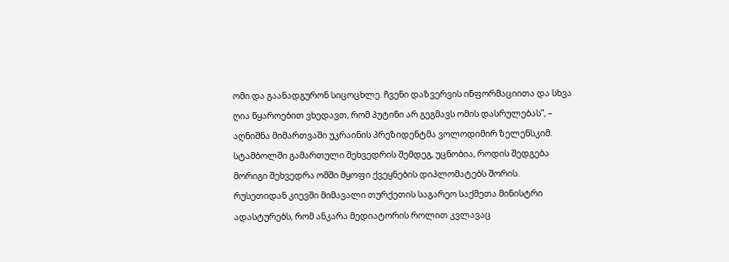ომი და გაანადგურონ სიცოცხლე. ჩვენი დაზვერვის ინფორმაციითა და სხვა ღია წყაროებით ვხედავთ, რომ პუტინი არ გეგმავს ომის დასრულებას”, – აღნიშნა მიმართვაში უკრაინის პრეზიდენტმა ვოლოდიმირ ზელენსკიმ.
სტამბოლში გამართული შეხვედრის შემდეგ, უცნობია, როდის შედგება მორიგი შეხვედრა ომში მყოფი ქვეყნების დიპლომატებს შორის. რუსეთიდან კიევში მიმავალი თურქეთის საგარეო საქმეთა მინისტრი ადასტურებს, რომ ანკარა მედიატორის როლით კვლავაც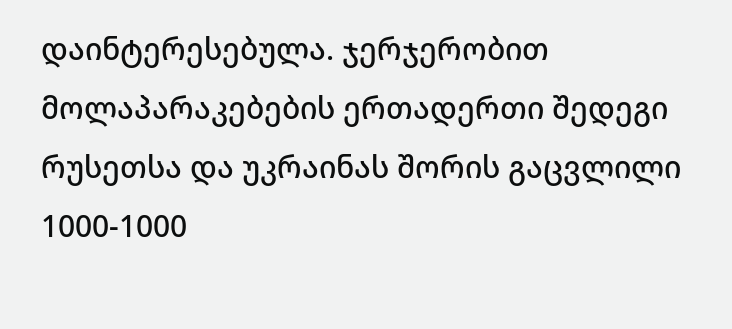დაინტერესებულა. ჯერჯერობით მოლაპარაკებების ერთადერთი შედეგი რუსეთსა და უკრაინას შორის გაცვლილი 1000-1000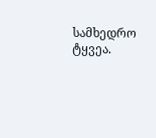სამხედრო ტყვეა.